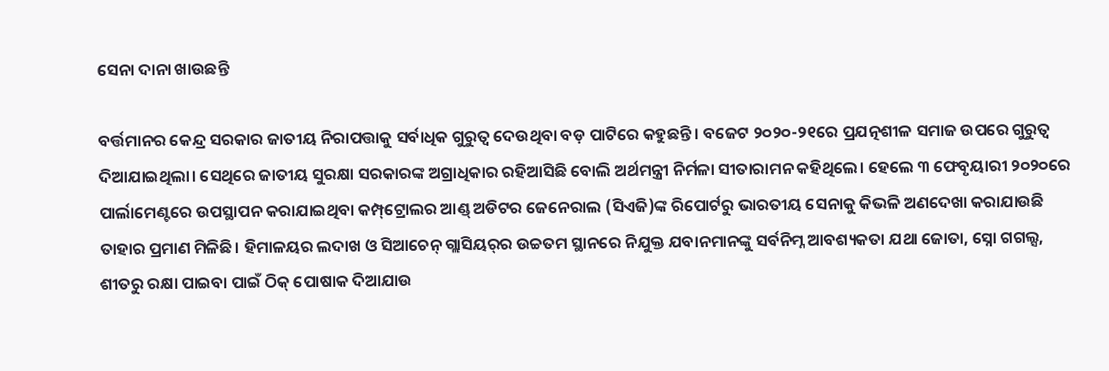ସେନା ଦାନା ଖାଉଛନ୍ତି

ବର୍ତ୍ତମାନର କେନ୍ଦ୍ର ସରକାର ଜାତୀୟ ନିରାପତ୍ତାକୁ ସର୍ବାଧିକ ଗୁରୁତ୍ୱ ଦେଉଥିବା ବଡ଼ ପାଟିରେ କହୁଛନ୍ତି। ବଜେଟ ୨୦୨୦-୨୧ରେ ପ୍ରଯତ୍ନଶୀଳ ସମାଜ ଉପରେ ଗୁରୁତ୍ୱ ଦିଆଯାଇଥିଲା। ସେଥିରେ ଜାତୀୟ ସୁରକ୍ଷା ସରକାରଙ୍କ ଅଗ୍ରାଧିକାର ରହିଆସିଛି ବୋଲି ଅର୍ଥମନ୍ତ୍ରୀ ନିର୍ମଳା ସୀତାରାମନ କହିଥିଲେ। ହେଲେ ୩ ଫେବୃୟାରୀ ୨୦୨୦ରେ ପାର୍ଲାମେଣ୍ଟରେ ଉପସ୍ଥାପନ କରାଯାଇଥିବା କମ୍ପ୍‌ଟ୍ରୋଲର ଆଣ୍ଡ୍‌ ଅଡିଟର ଜେନେରାଲ (ସିଏଜି)ଙ୍କ ରିପୋର୍ଟରୁ ଭାରତୀୟ ସେନାକୁ କିଭଳି ଅଣଦେଖା କରାଯାଉଛି ତାହାର ପ୍ରମାଣ ମିଳିଛି। ହିମାଳୟର ଲଦାଖ ଓ ସିଆଚେନ୍‌ ଗ୍ଲାସିୟର୍‌ର ଉଚ୍ଚତମ ସ୍ଥାନରେ ନିଯୁକ୍ତ ଯବାନମାନଙ୍କୁ ସର୍ବନିମ୍ନ ଆବଶ୍ୟକତା ଯଥା ଜୋତା, ସ୍ନୋ ଗଗଲ୍ସ, ଶୀତରୁ ରକ୍ଷା ପାଇବା ପାଇଁ ଠିକ୍‌ ପୋଷାକ ଦିଆଯାଉ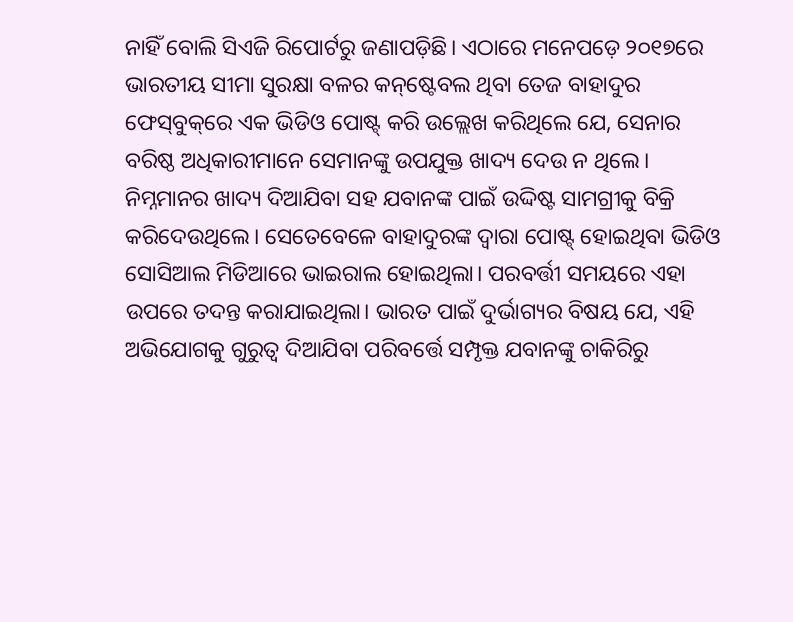ନାହିଁ ବୋଲି ସିଏଜି ରିପୋର୍ଟରୁ ଜଣାପଡ଼ିଛି। ଏଠାରେ ମନେପଡ଼େ ୨୦୧୭ରେ ଭାରତୀୟ ସୀମା ସୁରକ୍ଷା ବଳର କନ୍‌ଷ୍ଟେବଲ ଥିବା ତେଜ ବାହାଦୁର ଫେସ୍‌ବୁକ୍‌ରେ ଏକ ଭିଡିଓ ପୋଷ୍ଟ୍‌ କରି ଉଲ୍ଲେଖ କରିଥିଲେ ଯେ, ସେନାର ବରିଷ୍ଠ ଅଧିକାରୀମାନେ ସେମାନଙ୍କୁ ଉପଯୁକ୍ତ ଖାଦ୍ୟ ଦେଉ ନ ଥିଲେ। ନିମ୍ନମାନର ଖାଦ୍ୟ ଦିଆଯିବା ସହ ଯବାନଙ୍କ ପାଇଁ ଉଦ୍ଦିଷ୍ଟ ସାମଗ୍ରୀକୁ ବିକ୍ରି କରିଦେଉଥିଲେ। ସେତେବେଳେ ବାହାଦୁରଙ୍କ ଦ୍ୱାରା ପୋଷ୍ଟ୍‌ ହୋଇଥିବା ଭିଡିଓ ସୋସିଆଲ ମିଡିଆରେ ଭାଇରାଲ ହୋଇଥିଲା। ପରବର୍ତ୍ତୀ ସମୟରେ ଏହା ଉପରେ ତଦନ୍ତ କରାଯାଇଥିଲା। ଭାରତ ପାଇଁ ଦୁର୍ଭାଗ୍ୟର ବିଷୟ ଯେ, ଏହି ଅଭିଯୋଗକୁ ଗୁରୁତ୍ୱ ଦିଆଯିବା ପରିବର୍ତ୍ତେ ସମ୍ପୃକ୍ତ ଯବାନଙ୍କୁ ଚାକିରିରୁ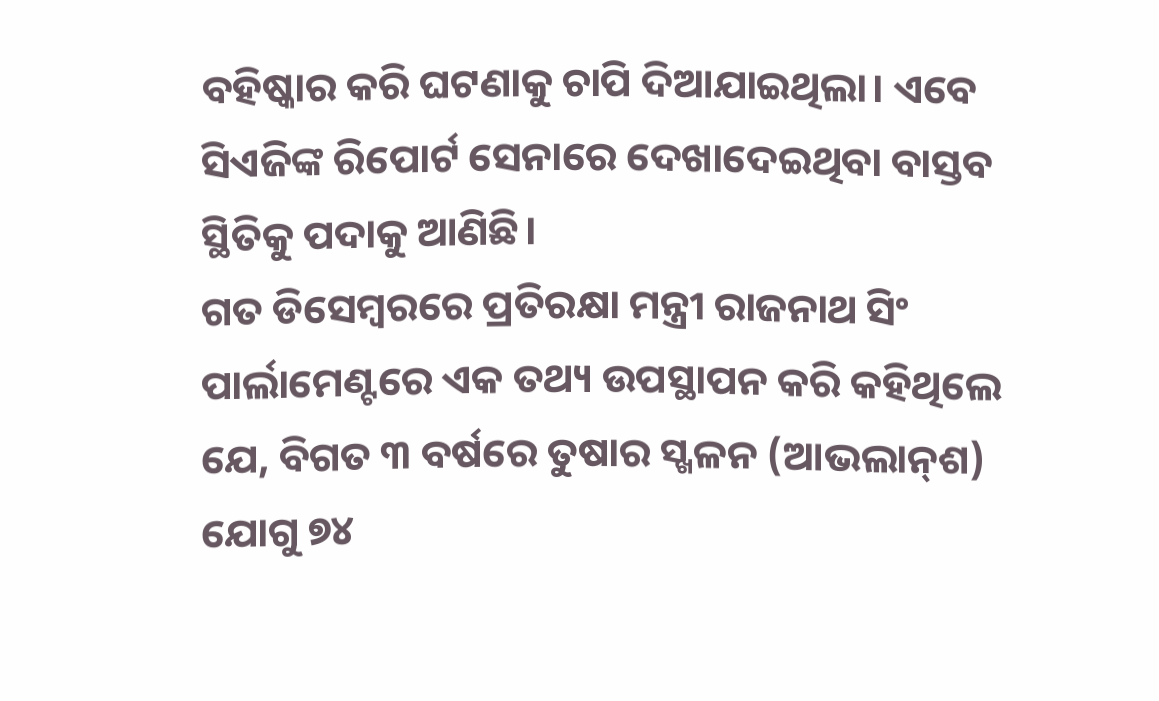ବହିଷ୍କାର କରି ଘଟଣାକୁ ଚାପି ଦିଆଯାଇଥିଲା। ଏବେ ସିଏଜିଙ୍କ ରିପୋର୍ଟ ସେନାରେ ଦେଖାଦେଇଥିବା ବାସ୍ତବ ସ୍ଥିତିକୁ ପଦାକୁ ଆଣିଛି।
ଗତ ଡିସେମ୍ବରରେ ପ୍ରତିରକ୍ଷା ମନ୍ତ୍ରୀ ରାଜନାଥ ସିଂ ପାର୍ଲାମେଣ୍ଟରେ ଏକ ତଥ୍ୟ ଉପସ୍ଥାପନ କରି କହିଥିଲେ ଯେ, ବିଗତ ୩ ବର୍ଷରେ ତୁଷାର ସ୍ଖଳନ (ଆଭଲାନ୍‌ଶ) ଯୋଗୁ ୭୪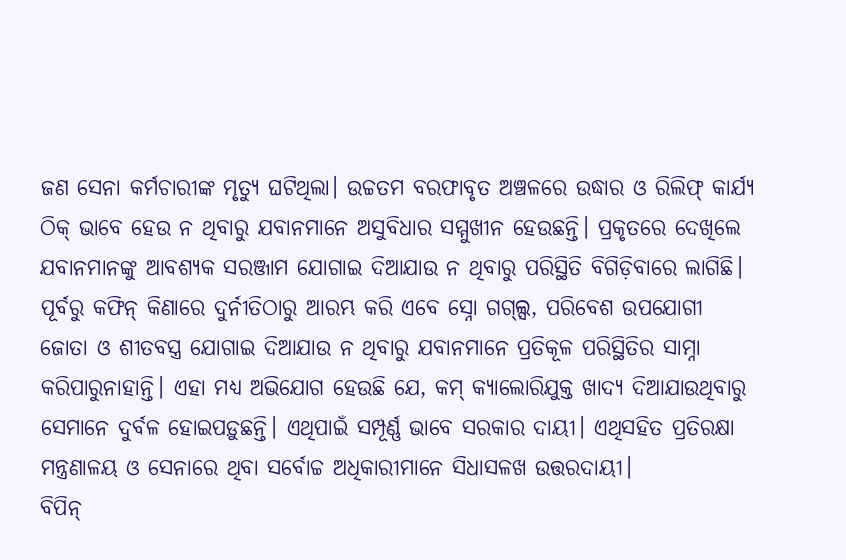ଜଣ ସେନା କର୍ମଚାରୀଙ୍କ ମୃତ୍ୟୁ ଘଟିଥିଲା। ଉଚ୍ଚତମ ବରଫାବୃତ ଅଞ୍ଚଳରେ ଉଦ୍ଧାର ଓ ରିଲିଫ୍‌ କାର୍ଯ୍ୟ ଠିକ୍‌ ଭାବେ ହେଉ ନ ଥିବାରୁ ଯବାନମାନେ ଅସୁବିଧାର ସମ୍ମୁଖୀନ ହେଉଛନ୍ତି। ପ୍ରକୃତରେ ଦେଖିଲେ ଯବାନମାନଙ୍କୁ ଆବଶ୍ୟକ ସରଞ୍ଜାମ ଯୋଗାଇ ଦିଆଯାଉ ନ ଥିବାରୁ ପରିସ୍ଥିତି ବିଗିଡ଼ିବାରେ ଲାଗିଛି। ପୂର୍ବରୁ କଫିନ୍‌ କିଣାରେ ଦୁର୍ନୀତିଠାରୁ ଆରମ୍ଭ କରି ଏବେ ସ୍ନୋ ଗଗ୍‌ଲ୍ସ, ପରିବେଶ ଉପଯୋଗୀ ଜୋତା ଓ ଶୀତବସ୍ତ୍ର ଯୋଗାଇ ଦିଆଯାଉ ନ ଥିବାରୁ ଯବାନମାନେ ପ୍ରତିକୂଳ ପରିସ୍ଥିତିର ସାମ୍ନା କରିପାରୁନାହାନ୍ତି। ଏହା ମଧ୍ୟ ଅଭିଯୋଗ ହେଉଛି ଯେ, କମ୍‌ କ୍ୟାଲୋରିଯୁକ୍ତ ଖାଦ୍ୟ ଦିଆଯାଉଥିବାରୁ ସେମାନେ ଦୁର୍ବଳ ହୋଇପଡ଼ୁଛନ୍ତି। ଏଥିପାଇଁ ସମ୍ପୂର୍ଣ୍ଣ ଭାବେ ସରକାର ଦାୟୀ। ଏଥିସହିତ ପ୍ରତିରକ୍ଷା ମନ୍ତ୍ରଣାଳୟ ଓ ସେନାରେ ଥିବା ସର୍ବୋଚ୍ଚ ଅଧିକାରୀମାନେ ସିଧାସଳଖ ଉତ୍ତରଦାୟୀ।
ବିପିନ୍‌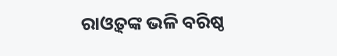ରାଓ୍ବତ୍‌ଙ୍କ ଭଳି ବରିଷ୍ଠ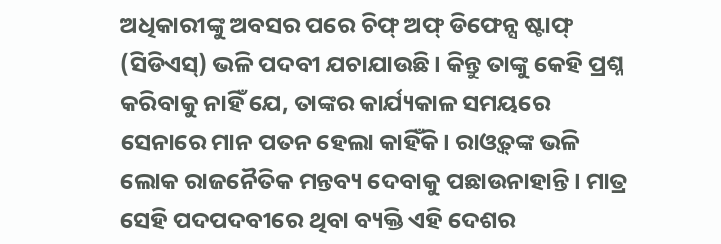ଅଧିକାରୀଙ୍କୁ ଅବସର ପରେ ଚିଫ୍‌ ଅଫ୍‌ ଡିଫେନ୍ସ ଷ୍ଟାଫ୍‌ (ସିଡିଏସ୍‌) ଭଳି ପଦବୀ ଯଚାଯାଉଛି। କିନ୍ତୁ ତାଙ୍କୁ କେହି ପ୍ରଶ୍ନ କରିବାକୁ ନାହିଁ ଯେ, ତାଙ୍କର କାର୍ଯ୍ୟକାଳ ସମୟରେ ସେନାରେ ମାନ ପତନ ହେଲା କାହିଁକି। ରାଓ୍ବତ୍‌ଙ୍କ ଭଳି ଲୋକ ରାଜନୈତିକ ମନ୍ତବ୍ୟ ଦେବାକୁ ପଛାଉନାହାନ୍ତି। ମାତ୍ର ସେହି ପଦପଦବୀରେ ଥିବା ବ୍ୟକ୍ତି ଏହି ଦେଶର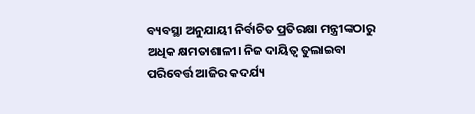ବ୍ୟବସ୍ଥା ଅନୁଯାୟୀ ନିର୍ବାଚିତ ପ୍ରତିରକ୍ଷା ମନ୍ତ୍ରୀଙ୍କଠାରୁ ଅଧିକ କ୍ଷମତାଶାଳୀ। ନିଜ ଦାୟିତ୍ୱ ତୁଲାଇବା ପରିବେର୍ତ୍ତ ଆଜିର କଦର୍ଯ୍ୟ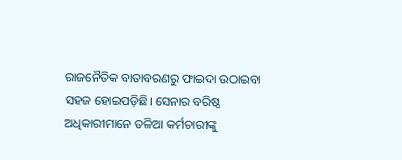ରାଜନୈତିକ ବାତାବରଣରୁ ଫାଇଦା ଉଠାଇବା ସହଜ ହୋଇପଡ଼ିଛି। ସେନାର ବରିଷ୍ଠ ଅଧିକାରୀମାନେ ତଳିଆ କର୍ମଚାରୀଙ୍କୁ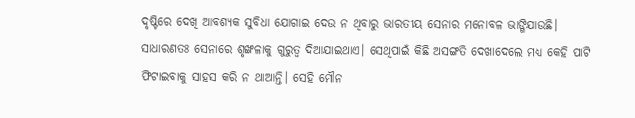ଦୃଷ୍ଟିରେ ଦେଖି ଆବଶ୍ୟକ ସୁବିଧା ଯୋଗାଇ ଦେଉ ନ ଥିବାରୁ ଭାରତୀୟ ସେନାର ମନୋବଳ ଭାଙ୍ଗିଯାଉଛି। ସାଧାରଣତଃ ସେନାରେ ଶୃଙ୍ଖଳାକୁ ଗୁରୁତ୍ୱ ଦିଆଯାଇଥାଏ। ସେଥିପାଇଁ କିଛି ଅସଙ୍ଗତି ଦେଖାଦେଲେ ମଧ୍ୟ କେହି ପାଟି ଫିଟାଇବାକୁ ସାହସ କରି ନ ଥାଆନ୍ତି। ସେହି ମୌନ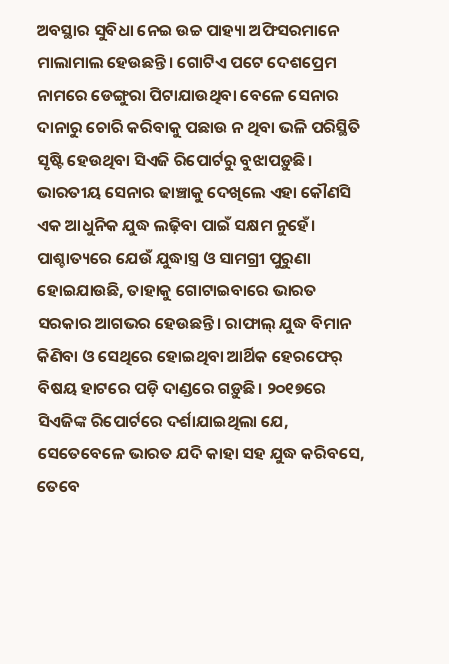ଅବସ୍ଥାର ସୁବିଧା ନେଇ ଉଚ୍ଚ ପାହ୍ୟା ଅଫିସରମାନେ ମାଲାମାଲ ହେଉଛନ୍ତି। ଗୋଟିଏ ପଟେ ଦେଶପ୍ରେମ ନାମରେ ଡେଙ୍ଗୁରା ପିଟାଯାଉଥିବା ବେଳେ ସେନାର ଦାନାରୁ ଚୋରି କରିବାକୁ ପଛାଉ ନ ଥିବା ଭଳି ପରିସ୍ଥିତି ସୃଷ୍ଟି ହେଉଥିବା ସିଏଜି ରିପୋର୍ଟରୁ ବୁଝାପଡ଼ୁଛି।
ଭାରତୀୟ ସେନାର ଢାଞ୍ଚାକୁ ଦେଖିଲେ ଏହା କୌଣସି ଏକ ଆଧୁନିକ ଯୁଦ୍ଧ ଲଢ଼ିବା ପାଇଁ ସକ୍ଷମ ନୁହେଁ। ପାଶ୍ଚାତ୍ୟରେ ଯେଉଁ ଯୁଦ୍ଧାସ୍ତ୍ର ଓ ସାମଗ୍ରୀ ପୁରୁଣା ହୋଇଯାଉଛି, ତାହାକୁ ଗୋଟାଇବାରେ ଭାରତ ସରକାର ଆଗଭର ହେଉଛନ୍ତି। ରାଫାଲ୍‌ ଯୁଦ୍ଧ ବିମାନ କିଣିବା ଓ ସେଥିରେ ହୋଇଥିବା ଆର୍ଥିକ ହେରଫେର୍‌ ବିଷୟ ହାଟରେ ପଡ଼ି ଦାଣ୍ଡରେ ଗଡ଼ୁଛି। ୨୦୧୭ରେ ସିଏଜିଙ୍କ ରିପୋର୍ଟରେ ଦର୍ଶାଯାଇଥିଲା ଯେ, ସେତେବେଳେ ଭାରତ ଯଦି କାହା ସହ ଯୁଦ୍ଧ କରିବସେ, ତେବେ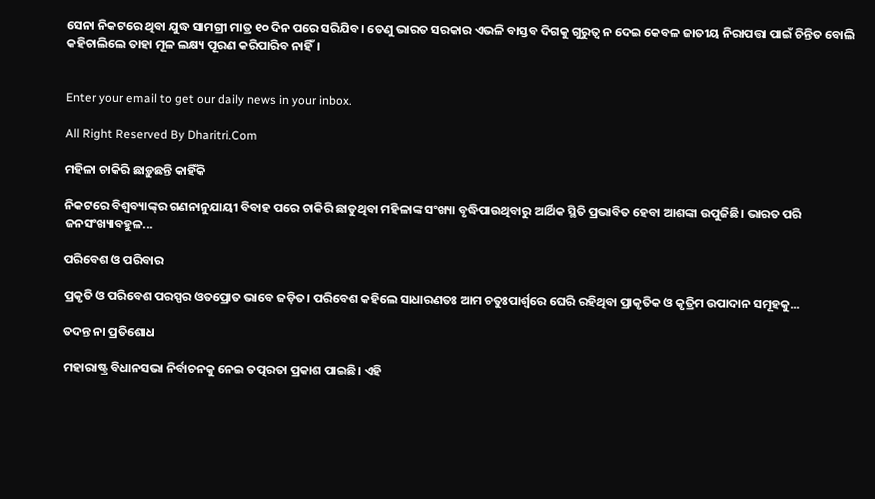ସେନା ନିକଟରେ ଥିବା ଯୁଦ୍ଧ ସାମଗ୍ରୀ ମାତ୍ର ୧୦ ଦିନ ପରେ ସରିଯିବ। ତେଣୁ ଭାରତ ସରକାର ଏଭଳି ବାସ୍ତବ ଦିଗକୁ ଗୁରୁତ୍ୱ ନ ଦେଇ କେବଳ ଜାତୀୟ ନିରାପତ୍ତା ପାଇଁ ଚିନ୍ତିତ ବୋଲି କହିଚାଲିଲେ ତାହା ମୂଳ ଲକ୍ଷ୍ୟ ପୂରଣ କରିପାରିବ ନାହିଁ।


Enter your email to get our daily news in your inbox.

All Right Reserved By Dharitri.Com

ମହିଳା ଚାକିରି ଛାଡ଼ୁଛନ୍ତି କାହିଁକି

ନିକଟରେ ବିଶ୍ୱବ୍ୟାଙ୍କ୍‌ର ଗଣନାନୁଯାୟୀ ବିବାହ ପରେ ଚାକିରି ଛାଡୁଥିବା ମହିଳାଙ୍କ ସଂଖ୍ୟା ବୃଦ୍ଧିପାଉଥିବାରୁ ଆର୍ଥିକ ସ୍ଥିତି ପ୍ରଭାବିତ ହେବା ଆଶଙ୍କା ଉପୁଜିଛି। ଭାରତ ପରି ଜନସଂଖ୍ୟାବହୁଳ...

ପରିବେଶ ଓ ପରିବାର

ପ୍ରକୃତି ଓ ପରିବେଶ ପରସ୍ପର ଓତପ୍ରୋତ ଭାବେ ଜଡ଼ିତ। ପରିବେଶ କହିଲେ ସାଧାରଣତଃ ଆମ ଚତୁଃପାର୍ଶ୍ୱରେ ଘେରି ରହିଥିବା ପ୍ରାକୃତିକ ଓ କୃତ୍ରିମ ଉପାଦାନ ସମୂହକୁ...

ତଦନ୍ତ ନା ପ୍ରତିଶୋଧ

ମହାରାଷ୍ଟ୍ର ବିଧାନସଭା ନିର୍ବାଚନକୁ ନେଇ ତତ୍ପରତା ପ୍ରକାଶ ପାଇଛି। ଏହି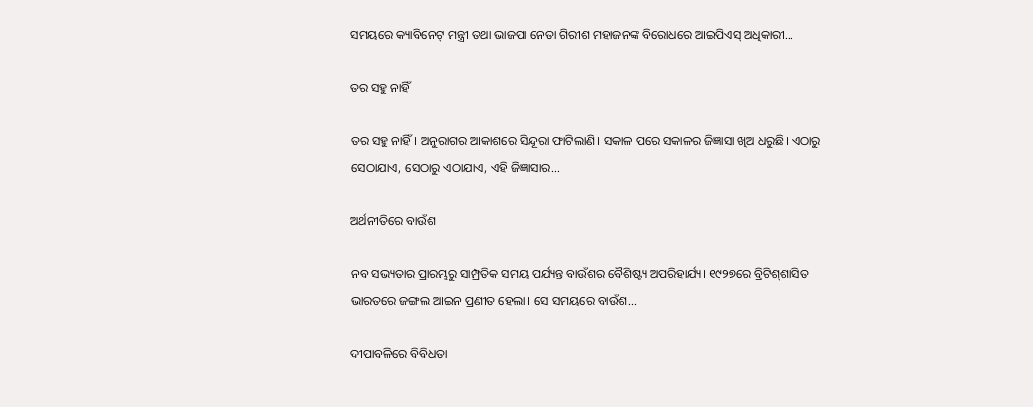ସମୟରେ କ୍ୟାବିନେଟ୍‌ ମନ୍ତ୍ରୀ ତଥା ଭାଜପା ନେତା ଗିରୀଶ ମହାଜନଙ୍କ ବିରୋଧରେ ଆଇପିଏସ୍‌ ଅଧିକାରୀ...

ତର ସହୁ ନାହିଁ

ତର ସହୁ ନାହିଁ। ଅନୁରାଗର ଆକାଶରେ ସିନ୍ଦୂରା ଫାଟିଲାଣି। ସକାଳ ପରେ ସକାଳର ଜିଜ୍ଞାସା ଖିଅ ଧରୁଛି। ଏଠାରୁ ସେଠାଯାଏ, ସେଠାରୁ ଏଠାଯାଏ, ଏହି ଜିଜ୍ଞାସାର...

ଅର୍ଥନୀତିରେ ବାଉଁଶ

ନବ ସଭ୍ୟତାର ପ୍ରାରମ୍ଭରୁ ସାମ୍ପ୍ରତିକ ସମୟ ପର୍ଯ୍ୟନ୍ତ ବାଉଁଶର ବୈଶିଷ୍ଟ୍ୟ ଅପରିହାର୍ଯ୍ୟ। ୧୯୨୭ରେ ବ୍ରିଟିଶ୍‌ଶାସିତ ଭାରତରେ ଜଙ୍ଗଲ ଆଇନ ପ୍ରଣୀତ ହେଲା। ସେ ସମୟରେ ବାଉଁଶ...

ଦୀପାବଳିରେ ବିବିଧତା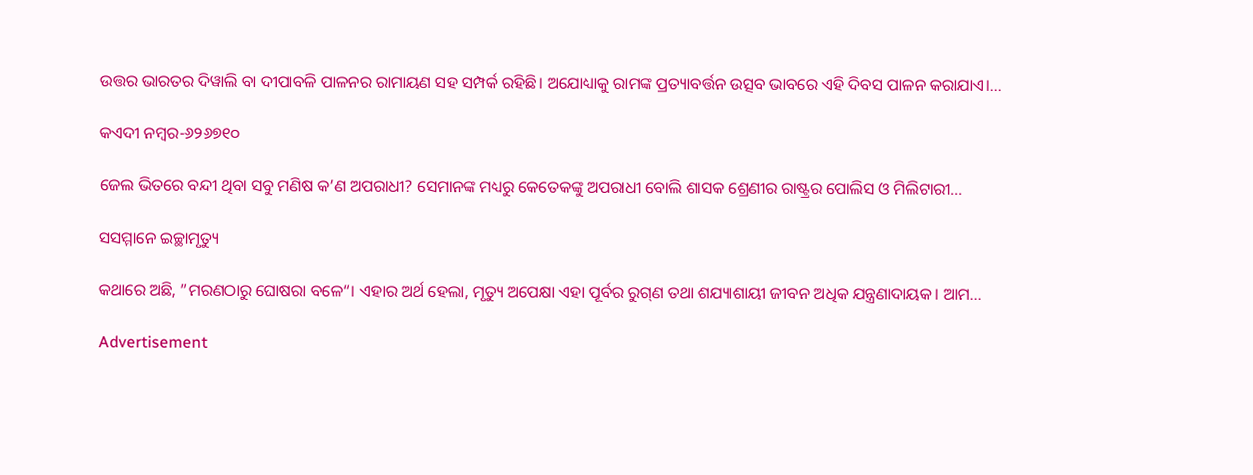ଉତ୍ତର ଭାରତର ଦିୱାଲି ବା ଦୀପାବଳି ପାଳନର ରାମାୟଣ ସହ ସମ୍ପର୍କ ରହିଛି। ଅଯୋଧ୍ୟାକୁ ରାମଙ୍କ ପ୍ରତ୍ୟାବର୍ତ୍ତନ ଉତ୍ସବ ଭାବରେ ଏହି ଦିବସ ପାଳନ କରାଯାଏ।...

କଏଦୀ ନମ୍ବର-୬୨୬୭୧୦

ଜେଲ ଭିତରେ ବନ୍ଦୀ ଥିବା ସବୁ ମଣିଷ କ’ଣ ଅପରାଧୀ? ସେମାନଙ୍କ ମଧ୍ୟରୁ କେତେକଙ୍କୁ ଅପରାଧୀ ବୋଲି ଶାସକ ଶ୍ରେଣୀର ରାଷ୍ଟ୍ରର ପୋଲିସ ଓ ମିଲିଟାରୀ...

ସସମ୍ମାନେ ଇଚ୍ଛାମୃତ୍ୟୁ

କଥାରେ ଅଛି, ”ମରଣଠାରୁ ଘୋଷରା ବଳେ“। ଏହାର ଅର୍ଥ ହେଲା, ମୃତ୍ୟୁ ଅପେକ୍ଷା ଏହା ପୂର୍ବର ରୁଗ୍‌ଣ ତଥା ଶଯ୍ୟାଶାୟୀ ଜୀବନ ଅଧିକ ଯନ୍ତ୍ରଣାଦାୟକ। ଆମ...

Advertisement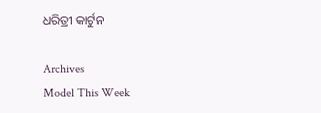ଧରିତ୍ରୀ କାର୍ଟୁନ

Archives
Model This Week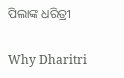ପିଲାଙ୍କ ଧରିତ୍ରୀ

Why Dharitri